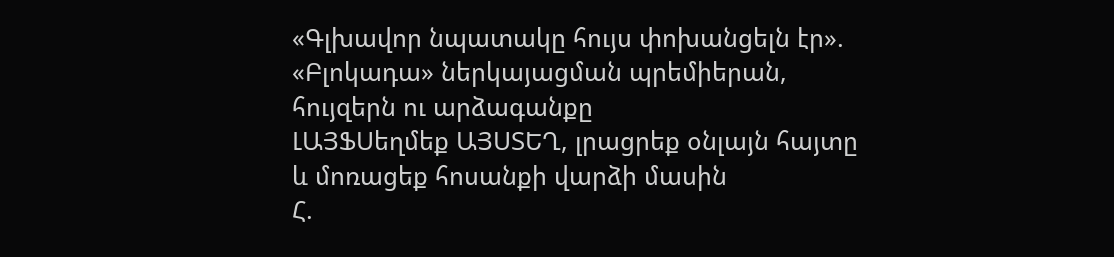«Գլխավոր նպատակը հույս փոխանցելն էր». «Բլոկադա» ներկայացման պրեմիերան, հույզերն ու արձագանքը
ԼԱՅՖՍեղմեք ԱՅՍՏԵՂ, լրացրեք օնլայն հայտը և մոռացեք հոսանքի վարձի մասին
Հ.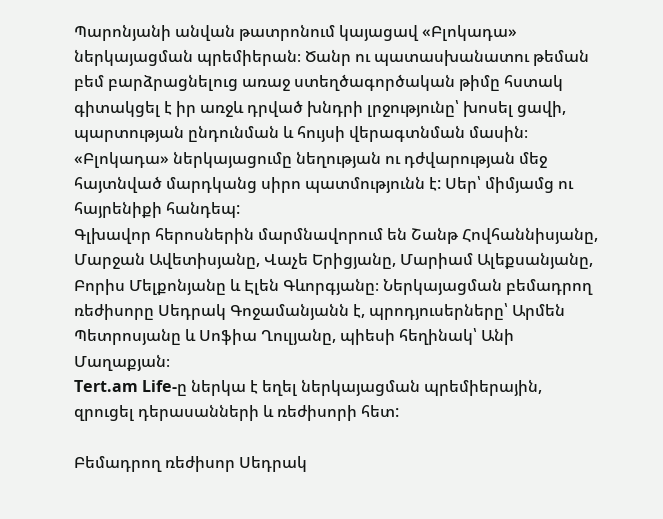Պարոնյանի անվան թատրոնում կայացավ «Բլոկադա» ներկայացման պրեմիերան։ Ծանր ու պատասխանատու թեման բեմ բարձրացնելուց առաջ ստեղծագործական թիմը հստակ գիտակցել է իր առջև դրված խնդրի լրջությունը՝ խոսել ցավի, պարտության ընդունման և հույսի վերագտնման մասին։
«Բլոկադա» ներկայացումը նեղության ու դժվարության մեջ հայտնված մարդկանց սիրո պատմությունն է: Սեր՝ միմյամց ու հայրենիքի հանդեպ:
Գլխավոր հերոսներին մարմնավորում են Շանթ Հովհաննիսյանը, Մարջան Ավետիսյանը, Վաչե Երիցյանը, Մարիամ Ալեքսանյանը, Բորիս Մելքոնյանը և Էլեն Գևորգյանը։ Ներկայացման բեմադրող ռեժիսորը Սեդրակ Գոջամանյանն է, պրոդյուսերները՝ Արմեն Պետրոսյանը և Սոֆիա Ղուլյանը, պիեսի հեղինակ՝ Անի Մաղաքյան։
Tert.am Life-ը ներկա է եղել ներկայացման պրեմիերային, զրուցել դերասանների և ռեժիսորի հետ:

Բեմադրող ռեժիսոր Սեդրակ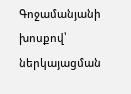Գոջամանյանի խոսքով՝ ներկայացման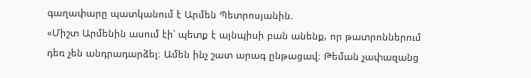գաղափարը պատկանում է Արմեն Պետրոսյանին.
«Միշտ Արմենին ասում էի՝ պետք է այնպիսի բան անենք, որ թատրոններում դեռ չեն անդրադարձել։ Ամեն ինչ շատ արագ ընթացավ։ Թեման չափազանց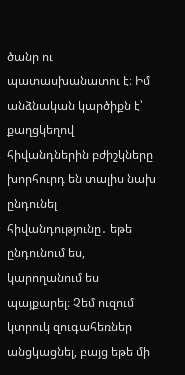ծանր ու պատասխանատու է։ Իմ անձնական կարծիքն է՝ քաղցկեղով հիվանդներին բժիշկները խորհուրդ են տալիս նախ ընդունել հիվանդությունը․ եթե ընդունում ես, կարողանում ես պայքարել։ Չեմ ուզում կտրուկ զուգահեռներ անցկացնել, բայց եթե մի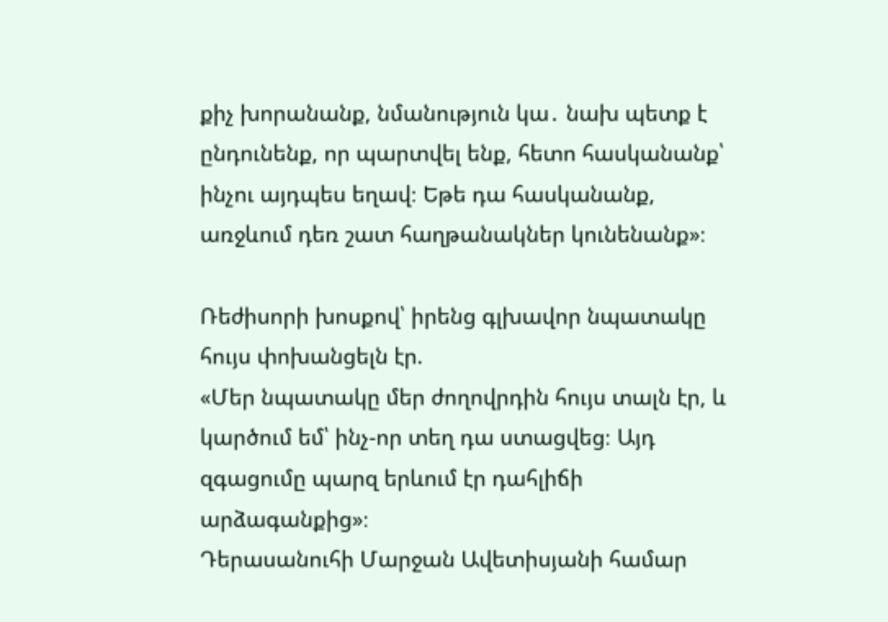քիչ խորանանք, նմանություն կա․ նախ պետք է ընդունենք, որ պարտվել ենք, հետո հասկանանք՝ ինչու այդպես եղավ։ Եթե դա հասկանանք, առջևում դեռ շատ հաղթանակներ կունենանք»։

Ռեժիսորի խոսքով՝ իրենց գլխավոր նպատակը հույս փոխանցելն էր.
«Մեր նպատակը մեր ժողովրդին հույս տալն էր, և կարծում եմ՝ ինչ-որ տեղ դա ստացվեց։ Այդ զգացումը պարզ երևում էր դահլիճի արձագանքից»։
Դերասանուհի Մարջան Ավետիսյանի համար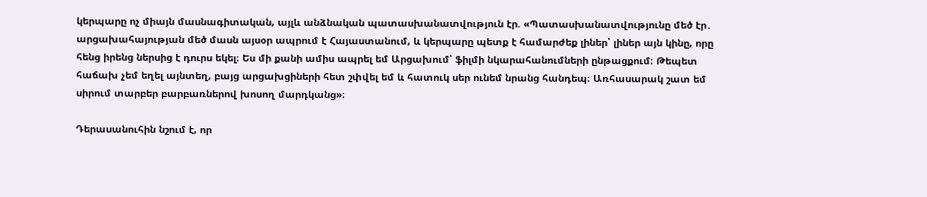կերպարը ոչ միայն մասնագիտական, այլև անձնական պատասխանատվություն էր. «Պատասխանատվությունը մեծ էր․ արցախահայության մեծ մասն այսօր ապրում է Հայաստանում, և կերպարը պետք է համարժեք լիներ՝ լիներ այն կինը, որը հենց իրենց ներսից է դուրս եկել։ Ես մի քանի ամիս ապրել եմ Արցախում՝ ֆիլմի նկարահանումների ընթացքում։ Թեպետ հաճախ չեմ եղել այնտեղ, բայց արցախցիների հետ շփվել եմ և հատուկ սեր ունեմ նրանց հանդեպ։ Առհասարակ շատ եմ սիրում տարբեր բարբառներով խոսող մարդկանց»։

Դերասանուհին նշում է, որ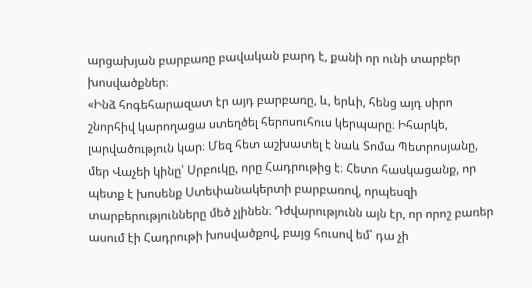արցախյան բարբառը բավական բարդ է, քանի որ ունի տարբեր խոսվածքներ։
«Ինձ հոգեհարազատ էր այդ բարբառը, և, երևի, հենց այդ սիրո շնորհիվ կարողացա ստեղծել հերոսուհուս կերպարը։ Իհարկե, լարվածություն կար։ Մեզ հետ աշխատել է նաև Տոմա Պետրոսյանը, մեր Վաչեի կինը՝ Սրբուկը, որը Հադրութից է։ Հետո հասկացանք, որ պետք է խոսենք Ստեփանակերտի բարբառով, որպեսզի տարբերությունները մեծ չլինեն։ Դժվարությունն այն էր, որ որոշ բառեր ասում էի Հադրութի խոսվածքով, բայց հուսով եմ՝ դա չի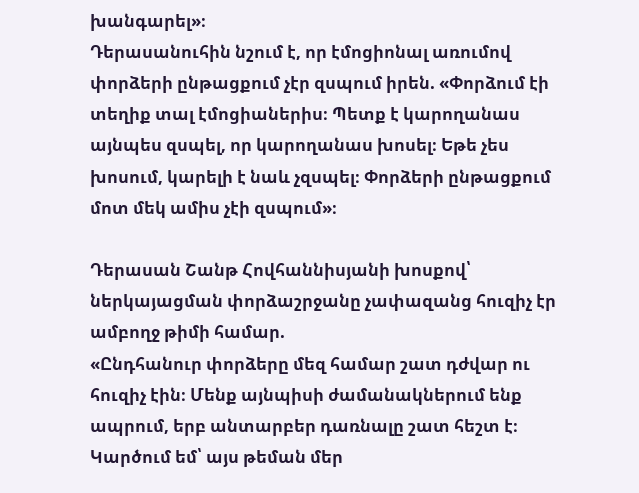խանգարել»։
Դերասանուհին նշում է, որ էմոցիոնալ առումով փորձերի ընթացքում չէր զսպում իրեն. «Փորձում էի տեղիք տալ էմոցիաներիս։ Պետք է կարողանաս այնպես զսպել, որ կարողանաս խոսել։ Եթե չես խոսում, կարելի է նաև չզսպել։ Փորձերի ընթացքում մոտ մեկ ամիս չէի զսպում»։

Դերասան Շանթ Հովհաննիսյանի խոսքով՝ ներկայացման փորձաշրջանը չափազանց հուզիչ էր ամբողջ թիմի համար.
«Ընդհանուր փորձերը մեզ համար շատ դժվար ու հուզիչ էին։ Մենք այնպիսի ժամանակներում ենք ապրում, երբ անտարբեր դառնալը շատ հեշտ է։ Կարծում եմ՝ այս թեման մեր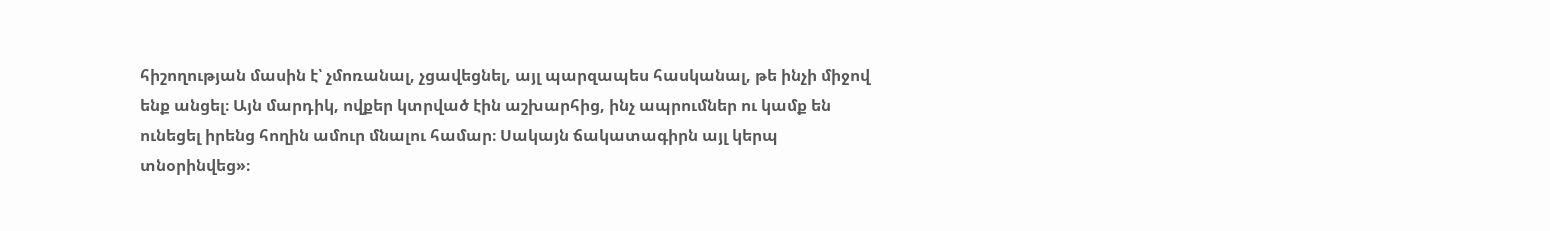հիշողության մասին է՝ չմոռանալ, չցավեցնել, այլ պարզապես հասկանալ, թե ինչի միջով ենք անցել։ Այն մարդիկ, ովքեր կտրված էին աշխարհից, ինչ ապրումներ ու կամք են ունեցել իրենց հողին ամուր մնալու համար։ Սակայն ճակատագիրն այլ կերպ տնօրինվեց»։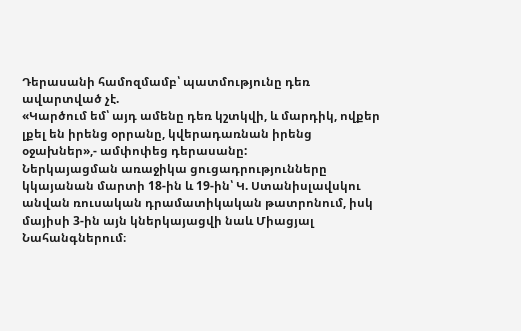Դերասանի համոզմամբ՝ պատմությունը դեռ ավարտված չէ.
«Կարծում եմ՝ այդ ամենը դեռ կշտկվի, և մարդիկ, ովքեր լքել են իրենց օրրանը, կվերադառնան իրենց օջախներ»,- ամփոփեց դերասանը:
Ներկայացման առաջիկա ցուցադրությունները կկայանան մարտի 18-ին և 19-ին՝ Կ. Ստանիսլավսկու անվան ռուսական դրամատիկական թատրոնում, իսկ մայիսի 3-ին այն կներկայացվի նաև Միացյալ Նահանգներում։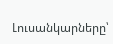Լուսանկարները՝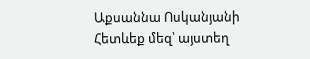Աքսաննա Ոսկանյանի
Հետևեք մեզ՝ այստեղ